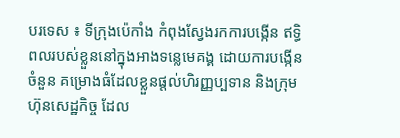បរទេស ៖ ទីក្រុងប៉េកាំង កំពុងស្វែងរកការបង្កើន ឥទ្ធិពលរបស់ខ្លួននៅក្នុងអាងទន្លេមេគង្គ ដោយការបង្កើនចំនួន គម្រោងធំដែលខ្លួនផ្តល់ហិរញ្ញប្បទាន និងក្រុមហ៊ុនសេដ្ឋកិច្ច ដែល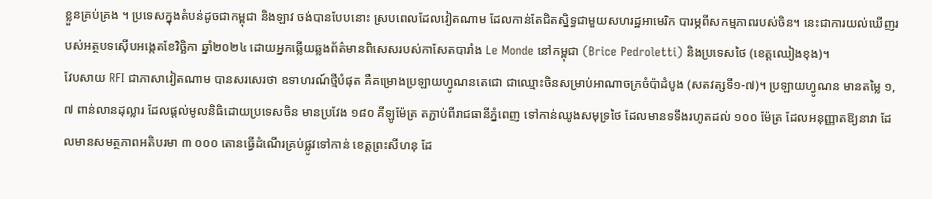ខ្លួនគ្រប់គ្រង ។ ប្រទេសក្នុងតំបន់ដូចជាកម្ពុជា និងឡាវ ចង់បានបែបនោះ ស្របពេលដែលវៀតណាម ដែលកាន់តែជិតស្និទ្ធជាមួយសហរដ្ឋអាមេរិក បារម្ភពីសកម្មភាពរបស់ចិន។ នេះជាការយល់ឃើញរបស់អត្ថបទស៊ើបអង្កេតខែវិច្ឆិកា ឆ្នាំ២០២៤ ដោយអ្នកឆ្លើយឆ្លងព័ត៌មានពិសេសរបស់កាសែតបារាំង Le Monde នៅកម្ពុជា (Brice Pedroletti) និងប្រទេសថៃ (ខេត្តឈៀងខុង)។
វែបសាយ RFI ជាភាសាវៀតណាម បានសរសេរថា ឧទាហរណ៍ថ្មីបំផុត គឺគម្រោងប្រឡាយហ្វូណនតេជោ ជាឈ្មោះចិនសម្រាប់អាណាចក្រចំប៉ាដំបូង (សតវត្សទី១-៧)។ ប្រឡាយហ្វូណន មានតម្លៃ ១,៧ ពាន់លានដុល្លារ ដែលផ្តល់មូលនិធិដោយប្រទេសចិន មានប្រវែង ១៨០ គីឡូម៉ែត្រ តភ្ជាប់ពីរាជធានីភ្នំពេញ ទៅកាន់ឈូងសមុទ្រថៃ ដែលមានទទឹងរហូតដល់ ១០០ ម៉ែត្រ ដែលអនុញ្ញាតឱ្យនាវា ដែលមានសមត្ថភាពអតិបរមា ៣ ០០០ តោនធ្វើដំណើរគ្រប់ផ្លូវទៅកាន់ ខេត្តព្រះសីហនុ ដែ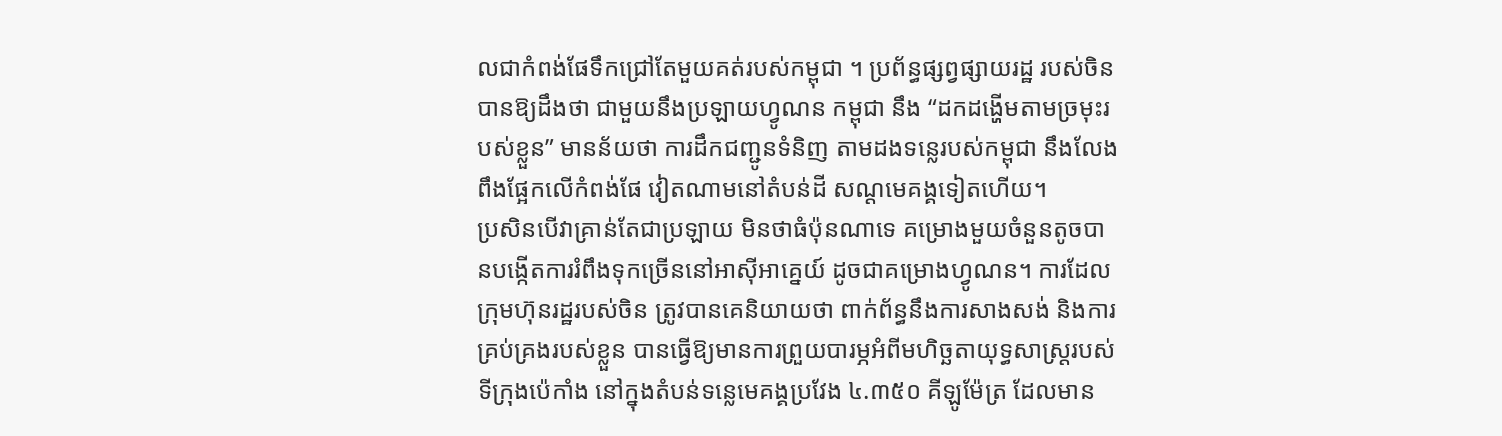លជាកំពង់ផែទឹកជ្រៅតែមួយគត់របស់កម្ពុជា ។ ប្រព័ន្ធផ្សព្វផ្សាយរដ្ឋ របស់ចិនបានឱ្យដឹងថា ជាមួយនឹងប្រឡាយហ្វូណន កម្ពុជា នឹង “ដកដង្ហើមតាមច្រមុះរបស់ខ្លួន” មានន័យថា ការដឹកជញ្ជូនទំនិញ តាមដងទន្លេរបស់កម្ពុជា នឹងលែងពឹងផ្អែកលើកំពង់ផែ វៀតណាមនៅតំបន់ដី សណ្ដមេគង្គទៀតហើយ។
ប្រសិនបើវាគ្រាន់តែជាប្រឡាយ មិនថាធំប៉ុនណាទេ គម្រោងមួយចំនួនតូចបានបង្កើតការរំពឹងទុកច្រើននៅអាស៊ីអាគ្នេយ៍ ដូចជាគម្រោងហ្វូណន។ ការដែលក្រុមហ៊ុនរដ្ឋរបស់ចិន ត្រូវបានគេនិយាយថា ពាក់ព័ន្ធនឹងការសាងសង់ និងការគ្រប់គ្រងរបស់ខ្លួន បានធ្វើឱ្យមានការព្រួយបារម្ភអំពីមហិច្ឆតាយុទ្ធសាស្ត្ររបស់ទីក្រុងប៉េកាំង នៅក្នុងតំបន់ទន្លេមេគង្គប្រវែង ៤.៣៥០ គីឡូម៉ែត្រ ដែលមាន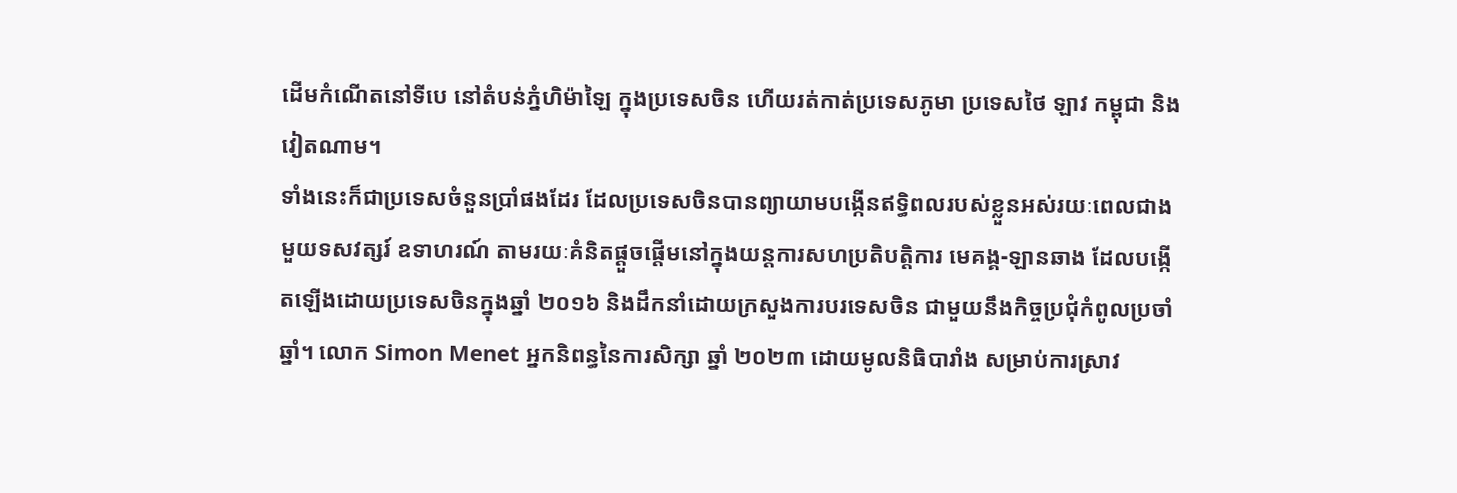ដើមកំណើតនៅទីបេ នៅតំបន់ភ្នំហិម៉ាឡៃ ក្នុងប្រទេសចិន ហើយរត់កាត់ប្រទេសភូមា ប្រទេសថៃ ឡាវ កម្ពុជា និងវៀតណាម។
ទាំងនេះក៏ជាប្រទេសចំនួនប្រាំផងដែរ ដែលប្រទេសចិនបានព្យាយាមបង្កើនឥទ្ធិពលរបស់ខ្លួនអស់រយៈពេលជាងមួយទសវត្សរ៍ ឧទាហរណ៍ តាមរយៈគំនិតផ្តួចផ្តើមនៅក្នុងយន្តការសហប្រតិបត្តិការ មេគង្គ-ឡានឆាង ដែលបង្កើតឡើងដោយប្រទេសចិនក្នុងឆ្នាំ ២០១៦ និងដឹកនាំដោយក្រសួងការបរទេសចិន ជាមួយនឹងកិច្ចប្រជុំកំពូលប្រចាំឆ្នាំ។ លោក Simon Menet អ្នកនិពន្ធនៃការសិក្សា ឆ្នាំ ២០២៣ ដោយមូលនិធិបារាំង សម្រាប់ការស្រាវ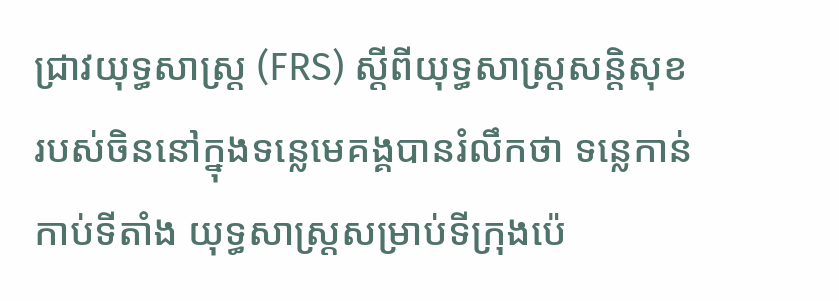ជ្រាវយុទ្ធសាស្ត្រ (FRS) ស្តីពីយុទ្ធសាស្ត្រសន្តិសុខរបស់ចិននៅក្នុងទន្លេមេគង្គបានរំលឹកថា ទន្លេកាន់កាប់ទីតាំង យុទ្ធសាស្ត្រសម្រាប់ទីក្រុងប៉េ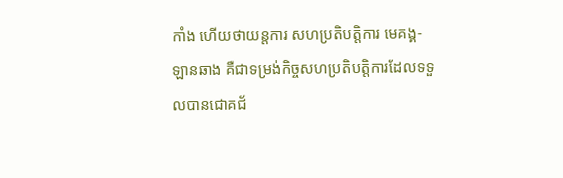កាំង ហើយថាយន្តការ សហប្រតិបត្តិការ មេគង្គ-ឡានឆាង គឺជាទម្រង់កិច្ចសហប្រតិបត្តិការដែលទទួលបានជោគជ័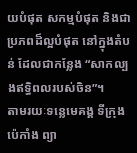យបំផុត សកម្មបំផុត និងជាប្រភពដ៏ល្អបំផុត នៅក្នុងតំបន់ ដែលជាកន្លែង “សាកល្បងឥទ្ធិពលរបស់ចិន”។
តាមរយៈទន្លេមេគង្គ ទីក្រុងប៉េកាំង ព្យា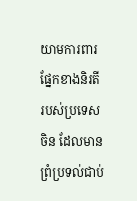យាមការពារផ្នែកខាងនិរតី របស់ប្រទេសចិន ដែលមានព្រំប្រទល់ជាប់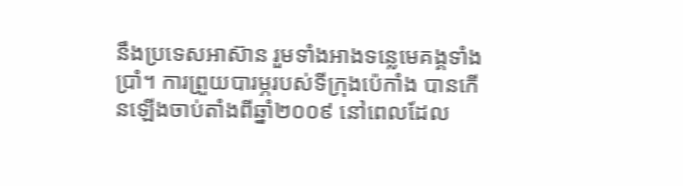នឹងប្រទេសអាស៊ាន រួមទាំងអាងទន្លេមេគង្គទាំងប្រាំ។ ការព្រួយបារម្ភរបស់ទីក្រុងប៉េកាំង បានកើនឡើងចាប់តាំងពីឆ្នាំ២០០៩ នៅពេលដែល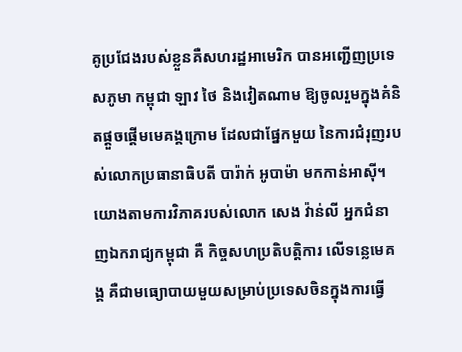គូប្រជែងរបស់ខ្លួនគឺសហរដ្ឋអាមេរិក បានអញ្ជើញប្រទេសភូមា កម្ពុជា ឡាវ ថៃ និងវៀតណាម ឱ្យចូលរួមក្នុងគំនិតផ្តួចផ្តើមមេគង្គក្រោម ដែលជាផ្នែកមួយ នៃការជំរុញរបស់លោកប្រធានាធិបតី បារ៉ាក់ អូបាម៉ា មកកាន់អាស៊ី។ យោងតាមការវិភាគរបស់លោក សេង វ៉ាន់លី អ្នកជំនាញឯករាជ្យកម្ពុជា គឺ កិច្ចសហប្រតិបត្តិការ លើទន្លេមេគង្គ គឺជាមធ្យោបាយមួយសម្រាប់ប្រទេសចិនក្នុងការធ្វើ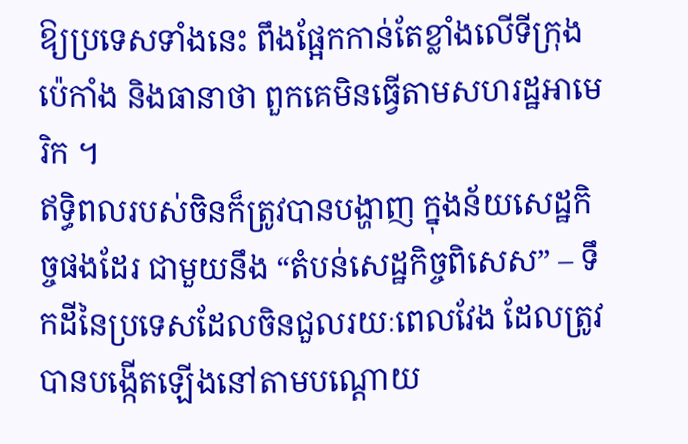ឱ្យប្រទេសទាំងនេះ ពឹងផ្អែកកាន់តែខ្លាំងលើទីក្រុងប៉េកាំង និងធានាថា ពួកគេមិនធ្វើតាមសហរដ្ឋអាមេរិក ។
ឥទ្ធិពលរបស់ចិនក៏ត្រូវបានបង្ហាញ ក្នុងន័យសេដ្ឋកិច្ចផងដែរ ជាមួយនឹង “តំបន់សេដ្ឋកិច្ចពិសេស” – ទឹកដីនៃប្រទេសដែលចិនជួលរយៈពេលវែង ដែលត្រូវបានបង្កើតឡើងនៅតាមបណ្តោយ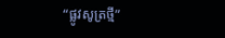“ផ្លូវសូត្រថ្មី”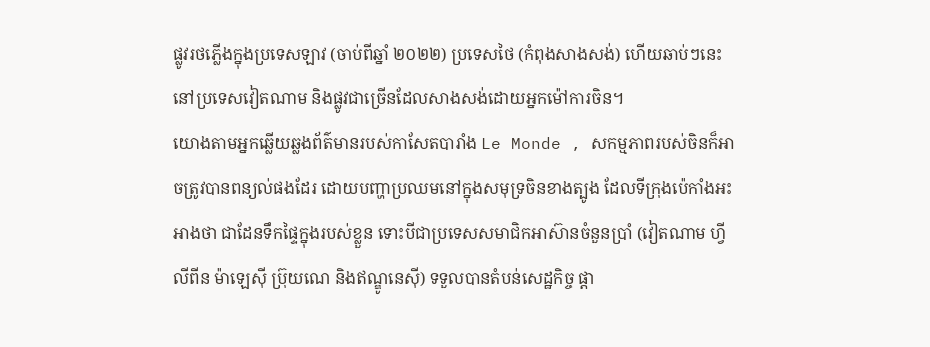ផ្លូវរថភ្លើងក្នុងប្រទេសឡាវ (ចាប់ពីឆ្នាំ ២០២២) ប្រទេសថៃ (កំពុងសាងសង់) ហើយឆាប់ៗនេះនៅប្រទេសវៀតណាម និងផ្លូវជាច្រើនដែលសាងសង់ដោយអ្នកម៉ៅការចិន។
យោងតាមអ្នកឆ្លើយឆ្លងព័ត៌មានរបស់កាសែតបារាំង Le Monde , សកម្មភាពរបស់ចិនក៏អាចត្រូវបានពន្យល់ផងដែរ ដោយបញ្ហាប្រឈមនៅក្នុងសមុទ្រចិនខាងត្បូង ដែលទីក្រុងប៉េកាំងអះអាងថា ជាដែនទឹកផ្ទៃក្នុងរបស់ខ្លួន ទោះបីជាប្រទេសសមាជិកអាស៊ានចំនួនប្រាំ (វៀតណាម ហ្វីលីពីន ម៉ាឡេស៊ី ប្រ៊ុយណេ និងឥណ្ឌូនេស៊ី) ទទួលបានតំបន់សេដ្ឋកិច្ច ផ្តា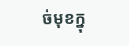ច់មុខក្នុ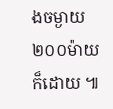ងចម្ងាយ ២០០ម៉ាយក៏ដោយ ៕